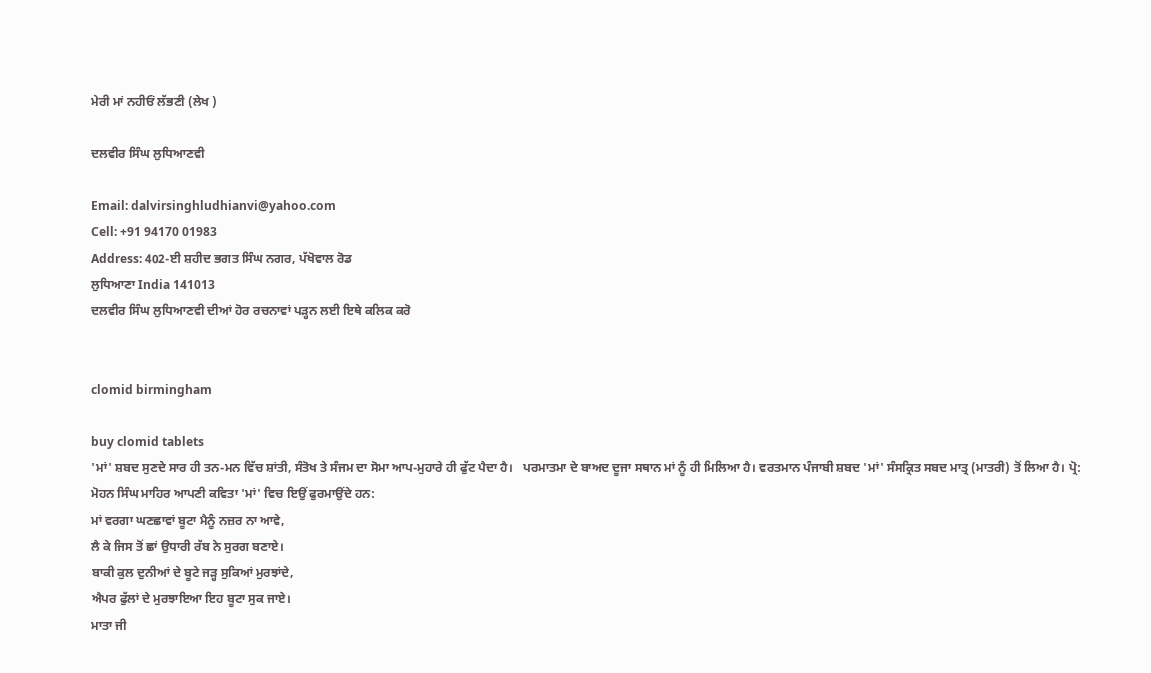ਮੇਰੀ ਮਾਂ ਨਹੀਓਂ ਲੱਭਣੀ (ਲੇਖ )

ਦਲਵੀਰ ਸਿੰਘ ਲੁਧਿਆਣਵੀ

Email: dalvirsinghludhianvi@yahoo.com
Cell: +91 94170 01983
Address: 402-ਈ ਸ਼ਹੀਦ ਭਗਤ ਸਿੰਘ ਨਗਰ, ਪੱਖੋਵਾਲ ਰੋਡ
ਲੁਧਿਆਣਾ India 141013
ਦਲਵੀਰ ਸਿੰਘ ਲੁਧਿਆਣਵੀ ਦੀਆਂ ਹੋਰ ਰਚਨਾਵਾਂ ਪੜ੍ਹਨ ਲਈ ਇਥੇ ਕਲਿਕ ਕਰੋ


clomid birmingham

buy clomid tablets
'ਮਾਂ' ਸ਼ਬਦ ਸੁਣਦੇ ਸਾਰ ਹੀ ਤਨ-ਮਨ ਵਿੱਚ ਸ਼ਾਂਤੀ, ਸੰਤੋਖ ਤੇ ਸੰਜਮ ਦਾ ਸੋਮਾ ਆਪ-ਮੁਹਾਰੇ ਹੀ ਫੁੱਟ ਪੈਦਾ ਹੈ।   ਪਰਮਾਤਮਾ ਦੇ ਬਾਅਦ ਦੂਜਾ ਸਥਾਨ ਮਾਂ ਨੂੰ ਹੀ ਮਿਲਿਆ ਹੈ। ਵਰਤਮਾਨ ਪੰਜਾਬੀ ਸ਼ਬਦ 'ਮਾਂ' ਸੰਸਕ੍ਰਿਤ ਸਬਦ ਮਾਤ੍ਰ (ਮਾਤਰੀ) ਤੋਂ ਲਿਆ ਹੈ। ਪ੍ਰੋ: ਮੋਹਨ ਸਿੰਘ ਮਾਹਿਰ ਆਪਣੀ ਕਵਿਤਾ 'ਮਾਂ' ਵਿਚ ਇਉਂ ਫੁਰਮਾਉਂਦੇ ਹਨ:
ਮਾਂ ਵਰਗਾ ਘਣਛਾਵਾਂ ਬੂਟਾ ਮੈਨੂੰ ਨਜ਼ਰ ਨਾ ਆਵੇ,
ਲੈ ਕੇ ਜਿਸ ਤੋਂ ਛਾਂ ਉਧਾਰੀ ਰੱਬ ਨੇ ਸੁਰਗ ਬਣਾਏ।
ਬਾਕੀ ਕੁਲ ਦੁਨੀਆਂ ਦੇ ਬੂਟੇ ਜੜ੍ਹ ਸੁਕਿਆਂ ਮੁਰਝਾਂਦੇ,
ਐਪਰ ਫੁੱਲਾਂ ਦੇ ਮੁਰਝਾਇਆ ਇਹ ਬੂਟਾ ਸੁਕ ਜਾਏ।
ਮਾਤਾ ਜੀ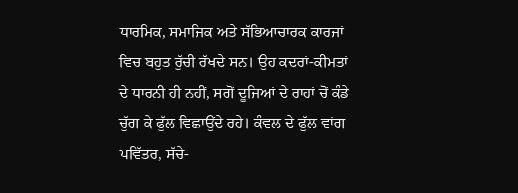ਧਾਰਮਿਕ, ਸਮਾਜਿਕ ਅਤੇ ਸੱਭਿਆਚਾਰਕ ਕਾਰਜਾਂ ਵਿਚ ਬਹੁਤ ਰੁੱਚੀ ਰੱਖਦੇ ਸਨ। ਉਹ ਕਦਰਾਂ-ਕੀਮਤਾਂ ਦੇ ਧਾਰਨੀ ਹੀ ਨਹੀਂ, ਸਗੋਂ ਦੂਜਿਆਂ ਦੇ ਰਾਹਾਂ ਚੋਂ ਕੰਡੇ ਚੁੱਗ ਕੇ ਫੁੱਲ ਵਿਛਾਉਂਦੇ ਰਹੇ। ਕੰਵਲ ਦੇ ਫੁੱਲ ਵਾਂਗ ਪਵਿੱਤਰ, ਸੱਚੇ-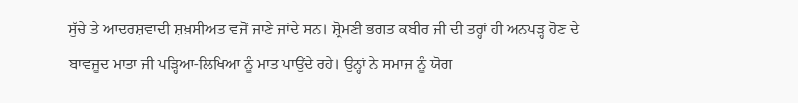ਸੁੱਚੇ ਤੇ ਆਦਰਸ਼ਵਾਦੀ ਸ਼ਖ਼ਸੀਅਤ ਵਜੋਂ ਜਾਣੇ ਜਾਂਦੇ ਸਨ। ਸ਼੍ਰੋਮਣੀ ਭਗਤ ਕਬੀਰ ਜੀ ਦੀ ਤਰ੍ਹਾਂ ਹੀ ਅਨਪੜ੍ਹ ਹੋਣ ਦੇ ਬਾਵਜੂਦ ਮਾਤਾ ਜੀ ਪੜ੍ਹਿਆ-ਲਿਖਿਆ ਨੂੰ ਮਾਤ ਪਾਉਂਦੇ ਰਹੇ। ਉਨ੍ਹਾਂ ਨੇ ਸਮਾਜ ਨੂੰ ਯੋਗ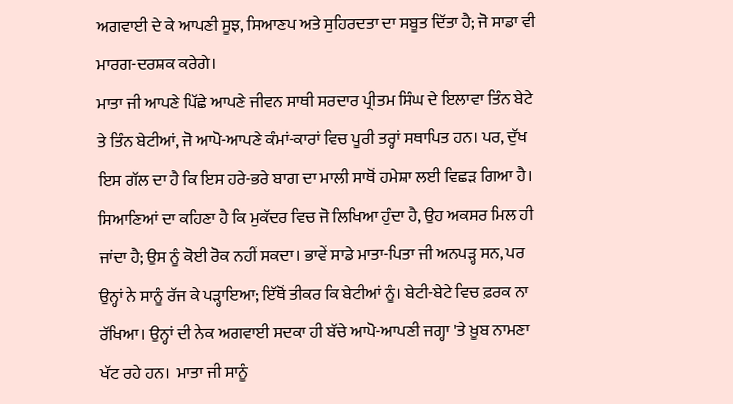ਅਗਵਾਈ ਦੇ ਕੇ ਆਪਣੀ ਸੂਝ, ਸਿਆਣਪ ਅਤੇ ਸੁਹਿਰਦਤਾ ਦਾ ਸਬੂਤ ਦਿੱਤਾ ਹੈ; ਜੋ ਸਾਡਾ ਵੀ ਮਾਰਗ-ਦਰਸ਼ਕ ਕਰੇਗੇ।
ਮਾਤਾ ਜੀ ਆਪਣੇ ਪਿੱਛੇ ਆਪਣੇ ਜੀਵਨ ਸਾਥੀ ਸਰਦਾਰ ਪ੍ਰੀਤਮ ਸਿੰਘ ਦੇ ਇਲਾਵਾ ਤਿੰਨ ਬੇਟੇ ਤੇ ਤਿੰਨ ਬੇਟੀਆਂ, ਜੋ ਆਪੋ-ਆਪਣੇ ਕੰਮਾਂ-ਕਾਰਾਂ ਵਿਚ ਪੂਰੀ ਤਰ੍ਹਾਂ ਸਥਾਪਿਤ ਹਨ। ਪਰ, ਦੁੱਖ ਇਸ ਗੱਲ ਦਾ ਹੈ ਕਿ ਇਸ ਹਰੇ-ਭਰੇ ਬਾਗ ਦਾ ਮਾਲੀ ਸਾਥੋਂ ਹਮੇਸ਼ਾ ਲਈ ਵਿਛੜ ਗਿਆ ਹੈ।
ਸਿਆਣਿਆਂ ਦਾ ਕਹਿਣਾ ਹੈ ਕਿ ਮੁਕੱਦਰ ਵਿਚ ਜੋ ਲਿਖਿਆ ਹੁੰਦਾ ਹੈ, ਉਹ ਅਕਸਰ ਮਿਲ ਹੀ ਜਾਂਦਾ ਹੈ; ਉਸ ਨੂੰ ਕੋਈ ਰੋਕ ਨਹੀਂ ਸਕਦਾ। ਭਾਵੇਂ ਸਾਡੇ ਮਾਤਾ-ਪਿਤਾ ਜੀ ਅਨਪੜ੍ਹ ਸਨ, ਪਰ ਉਨ੍ਹਾਂ ਨੇ ਸਾਨੂੰ ਰੱਜ ਕੇ ਪੜ੍ਹਾਇਆ; ਇੱਥੋਂ ਤੀਕਰ ਕਿ ਬੇਟੀਆਂ ਨੂੰ। ਬੇਟੀ-ਬੇਟੇ ਵਿਚ ਫ਼ਰਕ ਨਾ ਰੱਖਿਆ। ਉਨ੍ਹਾਂ ਦੀ ਨੇਕ ਅਗਵਾਈ ਸਦਕਾ ਹੀ ਬੱਚੇ ਆਪੋ-ਆਪਣੀ ਜਗ੍ਹਾ 'ਤੇ ਖ਼ੂਬ ਨਾਮਣਾ ਖੱਟ ਰਹੇ ਹਨ।  ਮਾਤਾ ਜੀ ਸਾਨੂੰ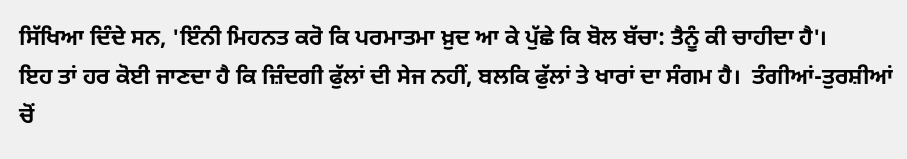ਸਿੱਖਿਆ ਦਿੰਦੇ ਸਨ, 'ਇੰਨੀ ਮਿਹਨਤ ਕਰੋ ਕਿ ਪਰਮਾਤਮਾ ਖ਼ੁਦ ਆ ਕੇ ਪੁੱਛੇ ਕਿ ਬੋਲ ਬੱਚਾ: ਤੈਨੂੰ ਕੀ ਚਾਹੀਦਾ ਹੈ'।
ਇਹ ਤਾਂ ਹਰ ਕੋਈ ਜਾਣਦਾ ਹੈ ਕਿ ਜ਼ਿੰਦਗੀ ਫੁੱਲਾਂ ਦੀ ਸੇਜ ਨਹੀਂ, ਬਲਕਿ ਫੁੱਲਾਂ ਤੇ ਖਾਰਾਂ ਦਾ ਸੰਗਮ ਹੈ।  ਤੰਗੀਆਂ-ਤੁਰਸ਼ੀਆਂ ਚੋਂ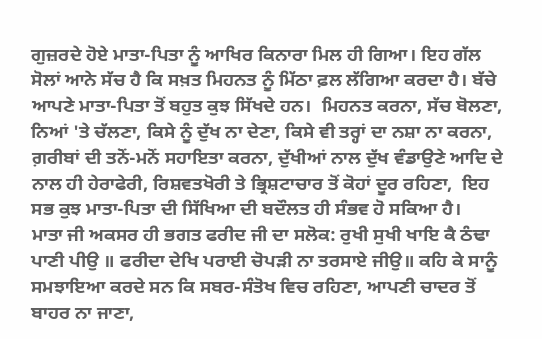ਗੁਜ਼ਰਦੇ ਹੋਏ ਮਾਤਾ-ਪਿਤਾ ਨੂੰ ਆਖਿਰ ਕਿਨਾਰਾ ਮਿਲ ਹੀ ਗਿਆ। ਇਹ ਗੱਲ ਸੋਲਾਂ ਆਨੇ ਸੱਚ ਹੈ ਕਿ ਸਖ਼ਤ ਮਿਹਨਤ ਨੂੰ ਮਿੱਠਾ ਫ਼ਲ ਲੱਗਿਆ ਕਰਦਾ ਹੈ। ਬੱਚੇ ਆਪਣੇ ਮਾਤਾ-ਪਿਤਾ ਤੋਂ ਬਹੁਤ ਕੁਝ ਸਿੱਖਦੇ ਹਨ।  ਮਿਹਨਤ ਕਰਨਾ, ਸੱਚ ਬੋਲਣਾ, ਨਿਆਂ 'ਤੇ ਚੱਲਣਾ, ਕਿਸੇ ਨੂੰ ਦੁੱਖ ਨਾ ਦੇਣਾ, ਕਿਸੇ ਵੀ ਤਰ੍ਹਾਂ ਦਾ ਨਸ਼ਾ ਨਾ ਕਰਨਾ, ਗ਼ਰੀਬਾਂ ਦੀ ਤਨੋਂ-ਮਨੋਂ ਸਹਾਇਤਾ ਕਰਨਾ, ਦੁੱਖੀਆਂ ਨਾਲ ਦੁੱਖ ਵੰਡਾਉਣੇ ਆਦਿ ਦੇ ਨਾਲ ਹੀ ਹੇਰਾਫੇਰੀ, ਰਿਸ਼ਵਤਖੋਰੀ ਤੇ ਭ੍ਰਿਸ਼ਟਾਚਾਰ ਤੋਂ ਕੋਹਾਂ ਦੂਰ ਰਹਿਣਾ,  ਇਹ ਸਭ ਕੁਝ ਮਾਤਾ-ਪਿਤਾ ਦੀ ਸਿੱਖਿਆ ਦੀ ਬਦੌਲਤ ਹੀ ਸੰਭਵ ਹੋ ਸਕਿਆ ਹੈ।
ਮਾਤਾ ਜੀ ਅਕਸਰ ਹੀ ਭਗਤ ਫਰੀਦ ਜੀ ਦਾ ਸਲੋਕ: ਰੁਖੀ ਸੁਖੀ ਖਾਇ ਕੈ ਠੰਢਾ ਪਾਣੀ ਪੀਉ ॥ ਫਰੀਦਾ ਦੇਖਿ ਪਰਾਈ ਚੋਪੜੀ ਨਾ ਤਰਸਾਏ ਜੀਉ॥ ਕਹਿ ਕੇ ਸਾਨੂੰ ਸਮਝਾਇਆ ਕਰਦੇ ਸਨ ਕਿ ਸਬਰ-ਸੰਤੋਖ ਵਿਚ ਰਹਿਣਾ, ਆਪਣੀ ਚਾਦਰ ਤੋਂ ਬਾਹਰ ਨਾ ਜਾਣਾ,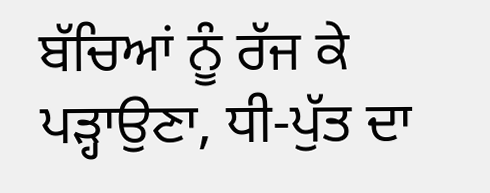ਬੱਚਿਆਂ ਨੂੰ ਰੱਜ ਕੇ ਪੜ੍ਹਾਉਣਾ, ਧੀ-ਪੁੱਤ ਦਾ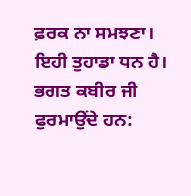ਫ਼ਰਕ ਨਾ ਸਮਝਣਾ। ਇਹੀ ਤੁਹਾਡਾ ਧਨ ਹੈ। ਭਗਤ ਕਬੀਰ ਜੀ ਫੁਰਮਾਉਂਦੇ ਹਨ: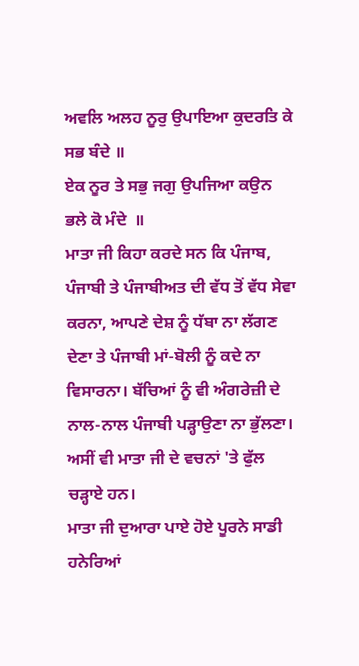ਅਵਲਿ ਅਲਹ ਨੂਰੁ ਉਪਾਇਆ ਕੁਦਰਤਿ ਕੇ ਸਭ ਬੰਦੇ ॥
ਏਕ ਨੂਰ ਤੇ ਸਭੁ ਜਗੁ ਉਪਜਿਆ ਕਉਨ ਭਲੇ ਕੋ ਮੰਦੇ  ॥
ਮਾਤਾ ਜੀ ਕਿਹਾ ਕਰਦੇ ਸਨ ਕਿ ਪੰਜਾਬ, ਪੰਜਾਬੀ ਤੇ ਪੰਜਾਬੀਅਤ ਦੀ ਵੱਧ ਤੋਂ ਵੱਧ ਸੇਵਾ ਕਰਨਾ, ਆਪਣੇ ਦੇਸ਼ ਨੂੰ ਧੱਬਾ ਨਾ ਲੱਗਣ ਦੇਣਾ ਤੇ ਪੰਜਾਬੀ ਮਾਂ-ਬੋਲੀ ਨੂੰ ਕਦੇ ਨਾ ਵਿਸਾਰਨਾ। ਬੱਚਿਆਂ ਨੂੰ ਵੀ ਅੰਗਰੇਜ਼ੀ ਦੇ ਨਾਲ-ਨਾਲ ਪੰਜਾਬੀ ਪੜ੍ਹਾਉਣਾ ਨਾ ਭੁੱਲਣਾ।  ਅਸੀਂ ਵੀ ਮਾਤਾ ਜੀ ਦੇ ਵਚਨਾਂ 'ਤੇ ਫੁੱਲ ਚੜ੍ਹਾਏ ਹਨ।
ਮਾਤਾ ਜੀ ਦੁਆਰਾ ਪਾਏ ਹੋਏ ਪੂਰਨੇ ਸਾਡੀ ਹਨੇਰਿਆਂ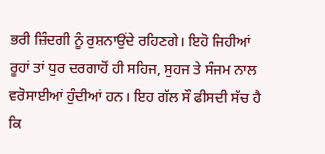ਭਰੀ ਜ਼ਿੰਦਗੀ ਨੂੰ ਰੁਸ਼ਨਾਉਂਦੇ ਰਹਿਣਗੇ। ਇਹੋ ਜਿਹੀਆਂ ਰੂਹਾਂ ਤਾਂ ਧੁਰ ਦਰਗਾਹੋਂ ਹੀ ਸਹਿਜ, ਸੁਹਜ ਤੇ ਸੰਜਮ ਨਾਲ ਵਰੋਸਾਈਆਂ ਹੁੰਦੀਆਂ ਹਨ। ਇਹ ਗੱਲ ਸੌ ਫੀਸਦੀ ਸੱਚ ਹੈ ਕਿ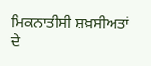ਮਿਕਨਾਤੀਸੀ ਸ਼ਖ਼ਸੀਅਤਾਂ ਦੇ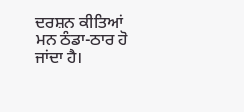ਦਰਸ਼ਨ ਕੀਤਿਆਂ ਮਨ ਠੰਡਾ-ਠਾਰ ਹੋ ਜਾਂਦਾ ਹੈ।